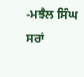-ਮਝੈਲ ਸਿੰਘ ਸਰਾਂ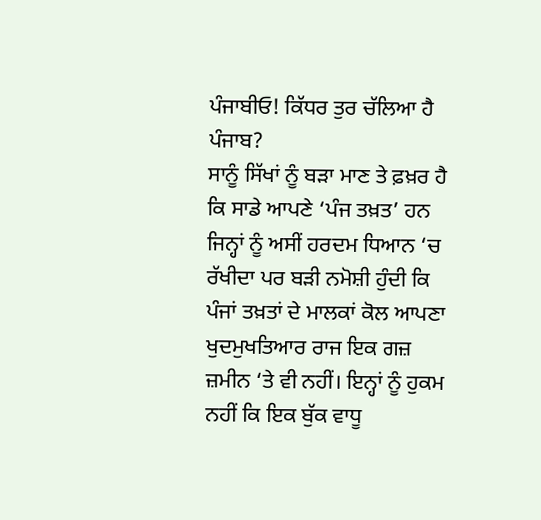ਪੰਜਾਬੀਓ! ਕਿੱਧਰ ਤੁਰ ਚੱਲਿਆ ਹੈ ਪੰਜਾਬ?
ਸਾਨੂੰ ਸਿੱਖਾਂ ਨੂੰ ਬੜਾ ਮਾਣ ਤੇ ਫ਼ਖ਼ਰ ਹੈ ਕਿ ਸਾਡੇ ਆਪਣੇ ‘ਪੰਜ ਤਖ਼ਤ’ ਹਨ ਜਿਨ੍ਹਾਂ ਨੂੰ ਅਸੀਂ ਹਰਦਮ ਧਿਆਨ ‘ਚ ਰੱਖੀਦਾ ਪਰ ਬੜੀ ਨਮੋਸ਼ੀ ਹੁੰਦੀ ਕਿ ਪੰਜਾਂ ਤਖ਼ਤਾਂ ਦੇ ਮਾਲਕਾਂ ਕੋਲ ਆਪਣਾ ਖੁਦਮੁਖਤਿਆਰ ਰਾਜ ਇਕ ਗਜ਼ ਜ਼ਮੀਨ ‘ਤੇ ਵੀ ਨਹੀਂ। ਇਨ੍ਹਾਂ ਨੂੰ ਹੁਕਮ ਨਹੀਂ ਕਿ ਇਕ ਬੁੱਕ ਵਾਧੂ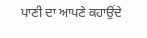ਪਾਣੀ ਦਾ ਆਪਣੇ ਕਹਾਉਂਦੇ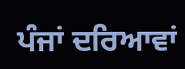ਪੰਜਾਂ ਦਰਿਆਵਾਂ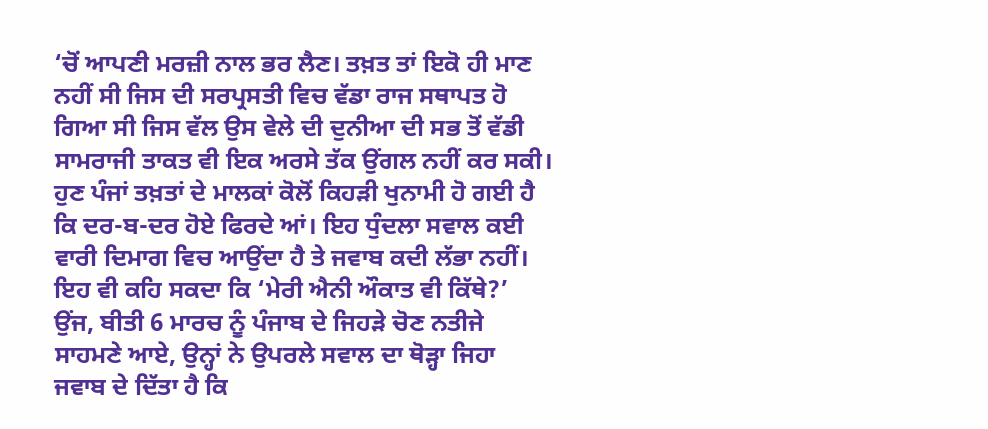‘ਚੋਂ ਆਪਣੀ ਮਰਜ਼ੀ ਨਾਲ ਭਰ ਲੈਣ। ਤਖ਼ਤ ਤਾਂ ਇਕੋ ਹੀ ਮਾਣ ਨਹੀਂ ਸੀ ਜਿਸ ਦੀ ਸਰਪ੍ਰਸਤੀ ਵਿਚ ਵੱਡਾ ਰਾਜ ਸਥਾਪਤ ਹੋ ਗਿਆ ਸੀ ਜਿਸ ਵੱਲ ਉਸ ਵੇਲੇ ਦੀ ਦੁਨੀਆ ਦੀ ਸਭ ਤੋਂ ਵੱਡੀ ਸਾਮਰਾਜੀ ਤਾਕਤ ਵੀ ਇਕ ਅਰਸੇ ਤੱਕ ਉਂਗਲ ਨਹੀਂ ਕਰ ਸਕੀ। ਹੁਣ ਪੰਜਾਂ ਤਖ਼ਤਾਂ ਦੇ ਮਾਲਕਾਂ ਕੋਲੋਂ ਕਿਹੜੀ ਖੁਨਾਮੀ ਹੋ ਗਈ ਹੈ ਕਿ ਦਰ-ਬ-ਦਰ ਹੋਏ ਫਿਰਦੇ ਆਂ। ਇਹ ਧੁੰਦਲਾ ਸਵਾਲ ਕਈ ਵਾਰੀ ਦਿਮਾਗ ਵਿਚ ਆਉਂਦਾ ਹੈ ਤੇ ਜਵਾਬ ਕਦੀ ਲੱਭਾ ਨਹੀਂ। ਇਹ ਵੀ ਕਹਿ ਸਕਦਾ ਕਿ ‘ਮੇਰੀ ਐਨੀ ਔਕਾਤ ਵੀ ਕਿੱਥੇ?’
ਉਂਜ, ਬੀਤੀ 6 ਮਾਰਚ ਨੂੰ ਪੰਜਾਬ ਦੇ ਜਿਹੜੇ ਚੋਣ ਨਤੀਜੇ ਸਾਹਮਣੇ ਆਏ, ਉਨ੍ਹਾਂ ਨੇ ਉਪਰਲੇ ਸਵਾਲ ਦਾ ਥੋੜ੍ਹਾ ਜਿਹਾ ਜਵਾਬ ਦੇ ਦਿੱਤਾ ਹੈ ਕਿ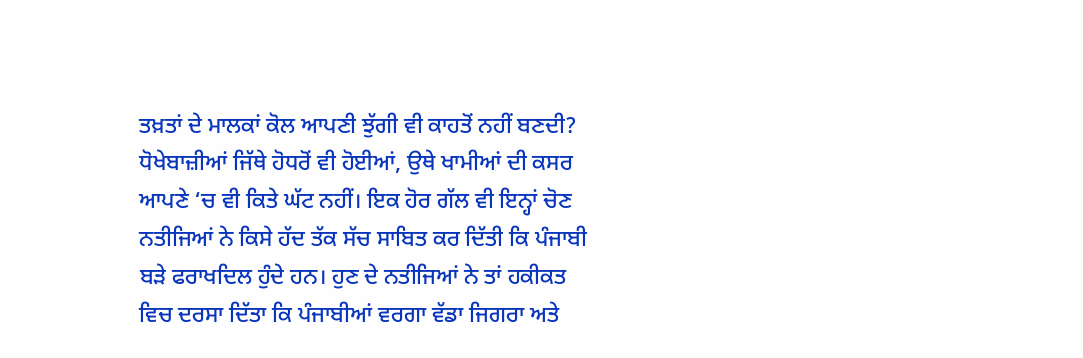ਤਖ਼ਤਾਂ ਦੇ ਮਾਲਕਾਂ ਕੋਲ ਆਪਣੀ ਝੁੱਗੀ ਵੀ ਕਾਹਤੋਂ ਨਹੀਂ ਬਣਦੀ? ਧੋਖੇਬਾਜ਼ੀਆਂ ਜਿੱਥੇ ਹੋਧਰੋਂ ਵੀ ਹੋਈਆਂ, ਉਥੇ ਖਾਮੀਆਂ ਦੀ ਕਸਰ ਆਪਣੇ ‘ਚ ਵੀ ਕਿਤੇ ਘੱਟ ਨਹੀਂ। ਇਕ ਹੋਰ ਗੱਲ ਵੀ ਇਨ੍ਹਾਂ ਚੋਣ ਨਤੀਜਿਆਂ ਨੇ ਕਿਸੇ ਹੱਦ ਤੱਕ ਸੱਚ ਸਾਬਿਤ ਕਰ ਦਿੱਤੀ ਕਿ ਪੰਜਾਬੀ ਬੜੇ ਫਰਾਖਦਿਲ ਹੁੰਦੇ ਹਨ। ਹੁਣ ਦੇ ਨਤੀਜਿਆਂ ਨੇ ਤਾਂ ਹਕੀਕਤ ਵਿਚ ਦਰਸਾ ਦਿੱਤਾ ਕਿ ਪੰਜਾਬੀਆਂ ਵਰਗਾ ਵੱਡਾ ਜਿਗਰਾ ਅਤੇ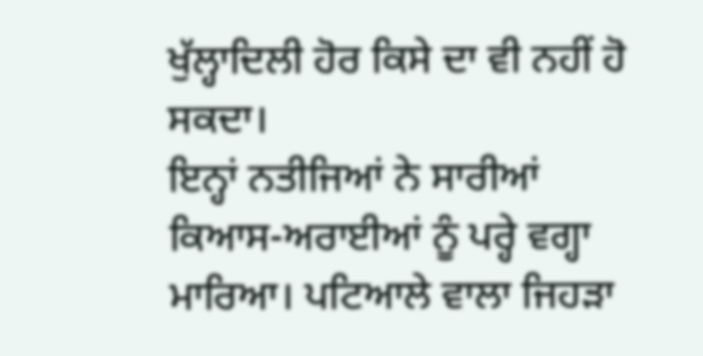ਖੁੱਲ੍ਹਾਦਿਲੀ ਹੋਰ ਕਿਸੇ ਦਾ ਵੀ ਨਹੀਂ ਹੋ ਸਕਦਾ।
ਇਨ੍ਹਾਂ ਨਤੀਜਿਆਂ ਨੇ ਸਾਰੀਆਂ ਕਿਆਸ-ਅਰਾਈਆਂ ਨੂੰ ਪਰ੍ਹੇ ਵਗ੍ਹਾ ਮਾਰਿਆ। ਪਟਿਆਲੇ ਵਾਲਾ ਜਿਹੜਾ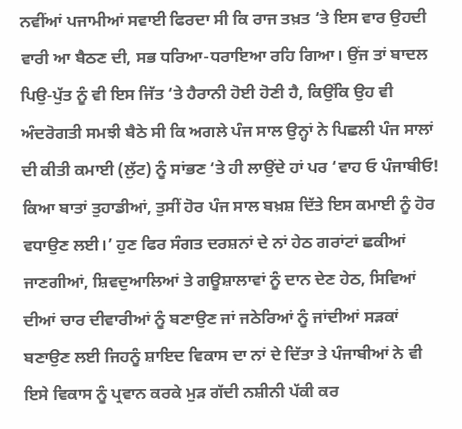ਨਵੀਂਆਂ ਪਜਾਮੀਆਂ ਸਵਾਈ ਫਿਰਦਾ ਸੀ ਕਿ ਰਾਜ ਤਖ਼ਤ ‘ਤੇ ਇਸ ਵਾਰ ਉਹਦੀ ਵਾਰੀ ਆ ਬੈਠਣ ਦੀ, ਸਭ ਧਰਿਆ-ਧਰਾਇਆ ਰਹਿ ਗਿਆ। ਉਂਜ ਤਾਂ ਬਾਦਲ ਪਿਉ-ਪੁੱਤ ਨੂੰ ਵੀ ਇਸ ਜਿੱਤ ‘ਤੇ ਹੈਰਾਨੀ ਹੋਈ ਹੋਣੀ ਹੈ, ਕਿਉਂਕਿ ਉਹ ਵੀ ਅੰਦਰੋਗਤੀ ਸਮਝੀ ਬੈਠੇ ਸੀ ਕਿ ਅਗਲੇ ਪੰਜ ਸਾਲ ਉਨ੍ਹਾਂ ਨੇ ਪਿਛਲੀ ਪੰਜ ਸਾਲਾਂ ਦੀ ਕੀਤੀ ਕਮਾਈ (ਲੁੱਟ) ਨੂੰ ਸਾਂਭਣ ‘ਤੇ ਹੀ ਲਾਉਂਦੇ ਹਾਂ ਪਰ ‘ਵਾਹ ਓ ਪੰਜਾਬੀਓ! ਕਿਆ ਬਾਤਾਂ ਤੁਹਾਡੀਆਂ, ਤੁਸੀਂ ਹੋਰ ਪੰਜ ਸਾਲ ਬਖ਼ਸ਼ ਦਿੱਤੇ ਇਸ ਕਮਾਈ ਨੂੰ ਹੋਰ ਵਧਾਉਣ ਲਈ।’ ਹੁਣ ਫਿਰ ਸੰਗਤ ਦਰਸ਼ਨਾਂ ਦੇ ਨਾਂ ਹੇਠ ਗਰਾਂਟਾਂ ਛਕੀਆਂ ਜਾਣਗੀਆਂ, ਸ਼ਿਵਦੁਆਲਿਆਂ ਤੇ ਗਊਸ਼ਾਲਾਵਾਂ ਨੂੰ ਦਾਨ ਦੇਣ ਹੇਠ, ਸਿਵਿਆਂ ਦੀਆਂ ਚਾਰ ਦੀਵਾਰੀਆਂ ਨੂੰ ਬਣਾਉਣ ਜਾਂ ਜਠੇਰਿਆਂ ਨੂੰ ਜਾਂਦੀਆਂ ਸੜਕਾਂ ਬਣਾਉਣ ਲਈ ਜਿਹਨੂੰ ਸ਼ਾਇਦ ਵਿਕਾਸ ਦਾ ਨਾਂ ਦੇ ਦਿੱਤਾ ਤੇ ਪੰਜਾਬੀਆਂ ਨੇ ਵੀ ਇਸੇ ਵਿਕਾਸ ਨੂੰ ਪ੍ਰਵਾਨ ਕਰਕੇ ਮੁੜ ਗੱਦੀ ਨਸ਼ੀਨੀ ਪੱਕੀ ਕਰ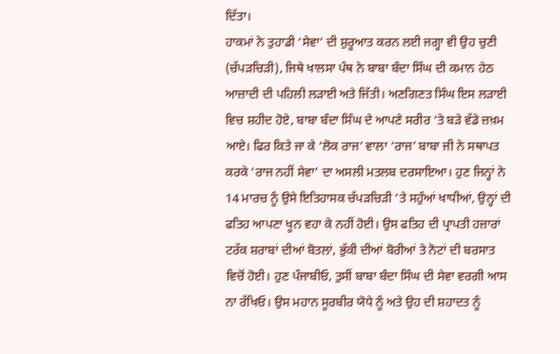ਦਿੱਤਾ।
ਹਾਕਮਾਂ ਨੇ ਤੁਹਾਡੀ ‘ਸੇਵਾ’ ਦੀ ਸ਼ੁਰੂਆਤ ਕਰਨ ਲਈ ਜਗ੍ਹਾ ਵੀ ਉਹ ਚੁਣੀ (ਚੱਪੜਚਿੜੀ), ਜਿਥੇ ਖਾਲਸਾ ਪੰਥ ਨੇ ਬਾਬਾ ਬੰਦਾ ਸਿੰਘ ਦੀ ਕਮਾਨ ਹੇਠ ਆਜ਼ਾਦੀ ਦੀ ਪਹਿਲੀ ਲੜਾਈ ਅਤੇ ਜਿੱਤੀ। ਅਣਗਿਣਤ ਸਿੰਘ ਇਸ ਲੜਾਈ ਵਿਚ ਸ਼ਹੀਦ ਹੋਏ, ਬਾਬਾ ਬੰਦਾ ਸਿੰਘ ਦੇ ਆਪਣੇ ਸਰੀਰ ‘ਤੇ ਬੜੇ ਵੱਡੇ ਜ਼ਖ਼ਮ ਆਏ। ਫਿਰ ਕਿਤੇ ਜਾ ਕੇ ‘ਲੋਕ ਰਾਜ’ ਵਾਲਾ ‘ਰਾਜ’ ਬਾਬਾ ਜੀ ਨੇ ਸਥਾਪਤ ਕਰਕੇ ‘ਰਾਜ ਨਹੀਂ ਸੇਵਾ’ ਦਾ ਅਸਲੀ ਮਤਲਬ ਦਰਸਾਇਆ। ਹੁਣ ਜਿਨ੍ਹਾਂ ਨੇ 14 ਮਾਰਚ ਨੂੰ ਉਸੇ ਇਤਿਹਾਸਕ ਚੱਪੜਚਿੜੀ ‘ਤੇ ਸਹੁੰਆਂ ਖਾਧੀਆਂ, ਉਨ੍ਹਾਂ ਦੀ ਫਤਿਹ ਆਪਣਾ ਖੂਨ ਵਹਾ ਕੇ ਨਹੀਂ ਹੋਈ। ਉਸ ਫਤਿਹ ਦੀ ਪ੍ਰਾਪਤੀ ਹਜ਼ਾਰਾਂ ਟਰੱਕ ਸ਼ਰਾਬਾਂ ਦੀਆਂ ਬੋਤਲਾਂ, ਭੁੱਕੀ ਦੀਆਂ ਬੋਰੀਆਂ ਤੇ ਨੋਟਾਂ ਦੀ ਬਰਸਾਤ ਵਿਚੋਂ ਹੋਈ। ਹੁਣ ਪੰਜਾਬੀਓ, ਤੁਸੀਂ ਬਾਬਾ ਬੰਦਾ ਸਿੰਘ ਦੀ ਸੇਵਾ ਵਰਗੀ ਆਸ ਨਾ ਰੱਖਿਓ। ਉਸ ਮਹਾਨ ਸੂਰਬੀਰ ਯੋਧੇ ਨੂੰ ਅਤੇ ਉਹ ਦੀ ਸ਼ਹਾਦਤ ਨੂੰ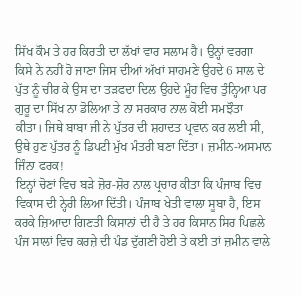ਸਿੱਖ ਕੌਮ ਤੇ ਹਰ ਕਿਰਤੀ ਦਾ ਲੱਖਾਂ ਵਾਰ ਸਲਾਮ ਹੈ। ਉਨ੍ਹਾਂ ਵਰਗਾ ਕਿਸੇ ਨੇ ਨਹੀਂ ਹੋ ਜਾਣਾ ਜਿਸ ਦੀਆਂ ਅੱਖਾਂ ਸਾਹਮਣੇ ਉਹਦੇ 6 ਸਾਲ ਦੇ ਪੁੱਤ ਨੂੰ ਚੀਰ ਕੇ ਉਸ ਦਾ ਤੜਫਦਾ ਦਿਲ ਉਹਦੇ ਮੂੰਹ ਵਿਚ ਤੁੰਨ੍ਹਿਆ ਪਰ ਗੁਰੂ ਦਾ ਸਿੱਖ ਨਾ ਡੋਲਿਆ ਤੇ ਨਾ ਸਰਕਾਰ ਨਾਲ ਕੋਈ ਸਮਝੌਤਾ ਕੀਤਾ। ਜਿਥੇ ਬਾਬਾ ਜੀ ਨੇ ਪੁੱਤਰ ਦੀ ਸ਼ਹਾਦਤ ਪ੍ਰਵਾਨ ਕਰ ਲਈ ਸੀ, ਉਥੇ ਹੁਣ ਪੁੱਤਰ ਨੂੰ ਡਿਪਟੀ ਮੁੱਖ ਮੰਤਰੀ ਬਣਾ ਦਿੱਤਾ। ਜ਼ਮੀਨ-ਅਸਮਾਨ ਜਿੰਨਾ ਫਰਕ!
ਇਨ੍ਹਾਂ ਚੋਣਾਂ ਵਿਚ ਬੜੇ ਜ਼ੋਰ-ਸ਼ੋਰ ਨਾਲ ਪ੍ਰਚਾਰ ਕੀਤਾ ਕਿ ਪੰਜਾਬ ਵਿਚ ਵਿਕਾਸ ਦੀ ਨ੍ਹੇਰੀ ਲਿਆ ਦਿੱਤੀ। ਪੰਜਾਬ ਖੇਤੀ ਵਾਲਾ ਸੂਬਾ ਹੈ, ਇਸ ਕਰਕੇ ਜ਼ਿਆਦਾ ਗਿਣਤੀ ਕਿਸਾਨਾਂ ਦੀ ਹੈ ਤੇ ਹਰ ਕਿਸਾਨ ਸਿਰ ਪਿਛਲੇ ਪੰਜ ਸਾਲਾਂ ਵਿਚ ਕਰਜ਼ੇ ਦੀ ਪੰਡ ਦੁੱਗਣੀ ਹੋਈ ਤੇ ਕਈ ਤਾਂ ਜ਼ਮੀਨ ਵਾਲੇ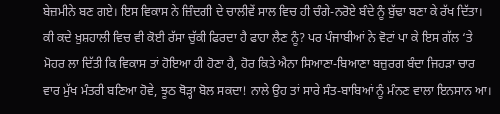ਬੇਜ਼ਮੀਨੇ ਬਣ ਗਏ। ਇਸ ਵਿਕਾਸ ਨੇ ਜ਼ਿੰਦਗੀ ਦੇ ਚਾਲੀਵੇਂ ਸਾਲ ਵਿਚ ਹੀ ਚੰਗੇ-ਨਰੋਏ ਬੰਦੇ ਨੂੰ ਬੁੱਢਾ ਬਣਾ ਕੇ ਰੱਖ ਦਿੱਤਾ। ਕੀ ਕਦੇ ਖ਼ੁਸ਼ਹਾਲੀ ਵਿਚ ਵੀ ਕੋਈ ਰੱਸਾ ਚੁੱਕੀ ਫਿਰਦਾ ਹੈ ਫਾਹਾ ਲੈਣ ਨੂੰ? ਪਰ ਪੰਜਾਬੀਆਂ ਨੇ ਵੋਟਾਂ ਪਾ ਕੇ ਇਸ ਗੱਲ ‘ਤੇ ਮੋਹਰ ਲਾ ਦਿੱਤੀ ਕਿ ਵਿਕਾਸ ਤਾਂ ਹੋਇਆ ਹੀ ਹੋਣਾ ਹੈ, ਹੋਰ ਕਿਤੇ ਐਨਾ ਸਿਆਣਾ-ਬਿਆਣਾ ਬਜ਼ੁਰਗ ਬੰਦਾ ਜਿਹੜਾ ਚਾਰ ਵਾਰ ਮੁੱਖ ਮੰਤਰੀ ਬਣਿਆ ਹੋਵੇ, ਝੂਠ ਥੋੜ੍ਹਾ ਬੋਲ ਸਕਦਾ! ਨਾਲੇ ਉਹ ਤਾਂ ਸਾਰੇ ਸੰਤ-ਬਾਬਿਆਂ ਨੂੰ ਮੰਨਣ ਵਾਲਾ ਇਨਸਾਨ ਆ।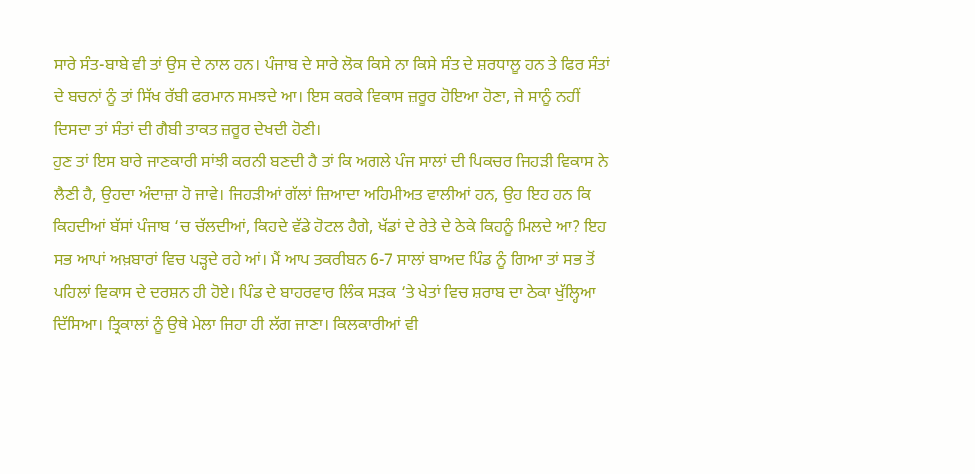ਸਾਰੇ ਸੰਤ-ਬਾਬੇ ਵੀ ਤਾਂ ਉਸ ਦੇ ਨਾਲ ਹਨ। ਪੰਜਾਬ ਦੇ ਸਾਰੇ ਲੋਕ ਕਿਸੇ ਨਾ ਕਿਸੇ ਸੰਤ ਦੇ ਸ਼ਰਧਾਲੂ ਹਨ ਤੇ ਫਿਰ ਸੰਤਾਂ ਦੇ ਬਚਨਾਂ ਨੂੰ ਤਾਂ ਸਿੱਖ ਰੱਬੀ ਫਰਮਾਨ ਸਮਝਦੇ ਆ। ਇਸ ਕਰਕੇ ਵਿਕਾਸ ਜ਼ਰੂਰ ਹੋਇਆ ਹੋਣਾ, ਜੇ ਸਾਨੂੰ ਨਹੀਂ ਦਿਸਦਾ ਤਾਂ ਸੰਤਾਂ ਦੀ ਗੈਬੀ ਤਾਕਤ ਜ਼ਰੂਰ ਦੇਖਦੀ ਹੋਣੀ।
ਹੁਣ ਤਾਂ ਇਸ ਬਾਰੇ ਜਾਣਕਾਰੀ ਸਾਂਝੀ ਕਰਨੀ ਬਣਦੀ ਹੈ ਤਾਂ ਕਿ ਅਗਲੇ ਪੰਜ ਸਾਲਾਂ ਦੀ ਪਿਕਚਰ ਜਿਹੜੀ ਵਿਕਾਸ ਨੇ ਲੈਣੀ ਹੈ, ਉਹਦਾ ਅੰਦਾਜ਼ਾ ਹੋ ਜਾਵੇ। ਜਿਹੜੀਆਂ ਗੱਲਾਂ ਜ਼ਿਆਦਾ ਅਹਿਮੀਅਤ ਵਾਲੀਆਂ ਹਨ, ਉਹ ਇਹ ਹਨ ਕਿ ਕਿਹਦੀਆਂ ਬੱਸਾਂ ਪੰਜਾਬ ‘ਚ ਚੱਲਦੀਆਂ, ਕਿਹਦੇ ਵੱਡੇ ਹੋਟਲ ਹੈਗੇ, ਖੱਡਾਂ ਦੇ ਰੇਤੇ ਦੇ ਠੇਕੇ ਕਿਹਨੂੰ ਮਿਲਦੇ ਆ? ਇਹ ਸਭ ਆਪਾਂ ਅਖ਼ਬਾਰਾਂ ਵਿਚ ਪੜ੍ਹਦੇ ਰਹੇ ਆਂ। ਮੈਂ ਆਪ ਤਕਰੀਬਨ 6-7 ਸਾਲਾਂ ਬਾਅਦ ਪਿੰਡ ਨੂੰ ਗਿਆ ਤਾਂ ਸਭ ਤੋਂ ਪਹਿਲਾਂ ਵਿਕਾਸ ਦੇ ਦਰਸ਼ਨ ਹੀ ਹੋਏ। ਪਿੰਡ ਦੇ ਬਾਹਰਵਾਰ ਲਿੰਕ ਸੜਕ ‘ਤੇ ਖੇਤਾਂ ਵਿਚ ਸ਼ਰਾਬ ਦਾ ਠੇਕਾ ਖੁੱਲ੍ਹਿਆ ਦਿੱਸਿਆ। ਤ੍ਰਿਕਾਲਾਂ ਨੂੰ ਉਥੇ ਮੇਲਾ ਜਿਹਾ ਹੀ ਲੱਗ ਜਾਣਾ। ਕਿਲਕਾਰੀਆਂ ਵੀ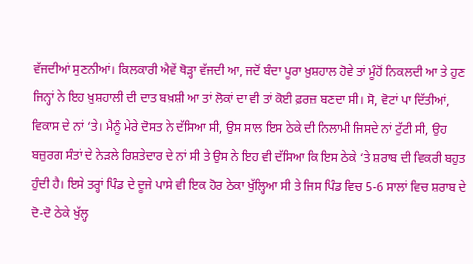ਵੱਜਦੀਆਂ ਸੁਣਨੀਆਂ। ਕਿਲਕਾਰੀ ਐਵੇਂ ਥੋੜ੍ਹਾ ਵੱਜਦੀ ਆ, ਜਦੋਂ ਬੰਦਾ ਪੂਰਾ ਖ਼ੁਸ਼ਹਾਲ ਹੋਵੇ ਤਾਂ ਮੂੰਹੋਂ ਨਿਕਲਦੀ ਆ ਤੇ ਹੁਣ ਜਿਨ੍ਹਾਂ ਨੇ ਇਹ ਖ਼ੁਸ਼ਹਾਲੀ ਦੀ ਦਾਤ ਬਖ਼ਸ਼ੀ ਆ ਤਾਂ ਲੋਕਾਂ ਦਾ ਵੀ ਤਾਂ ਕੋਈ ਫ਼ਰਜ਼ ਬਣਦਾ ਸੀ। ਸੋ, ਵੋਟਾਂ ਪਾ ਦਿੱਤੀਆਂ, ਵਿਕਾਸ ਦੇ ਨਾਂ ‘ਤੇ। ਮੈਨੂੰ ਮੇਰੇ ਦੋਸਤ ਨੇ ਦੱਸਿਆ ਸੀ, ਉਸ ਸਾਲ ਇਸ ਠੇਕੇ ਦੀ ਨਿਲਾਮੀ ਜਿਸਦੇ ਨਾਂ ਟੁੱਟੀ ਸੀ, ਉਹ ਬਜ਼ੁਰਗ ਸੰਤਾਂ ਦੇ ਨੇੜਲੇ ਰਿਸ਼ਤੇਦਾਰ ਦੇ ਨਾਂ ਸੀ ਤੇ ਉਸ ਨੇ ਇਹ ਵੀ ਦੱਸਿਆ ਕਿ ਇਸ ਠੇਕੇ ‘ਤੇ ਸ਼ਰਾਬ ਦੀ ਵਿਕਰੀ ਬਹੁਤ ਹੁੰਦੀ ਹੈ। ਇਸੇ ਤਰ੍ਹਾਂ ਪਿੰਡ ਦੇ ਦੂਜੇ ਪਾਸੇ ਵੀ ਇਕ ਹੋਰ ਠੇਕਾ ਖੁੱਲ੍ਹਿਆ ਸੀ ਤੇ ਜਿਸ ਪਿੰਡ ਵਿਚ 5-6 ਸਾਲਾਂ ਵਿਚ ਸ਼ਰਾਬ ਦੇ ਦੋ-ਦੋ ਠੇਕੇ ਖੁੱਲ੍ਹ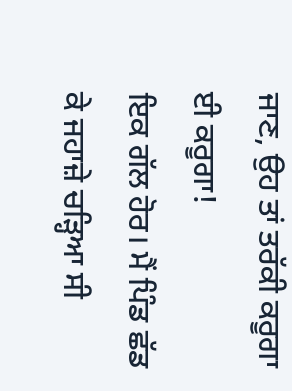ਜਾਣ, ਉਹ ਤਾਂ ਤਰੱਕੀ ਕਰੂਗਾ ਈ ਕਰੂਗਾ!
ਇਕ ਗੱਲ ਹੋਰ। ਮੈਂ ਪਿੰਡ ਛੱਡ ਕੇ ਜਹਾਜ਼ੇ ਚੜ੍ਹਿਆ ਸੀ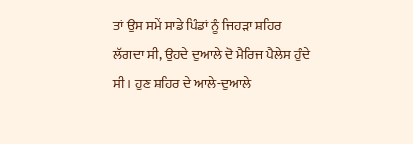ਤਾਂ ਉਸ ਸਮੇਂ ਸਾਡੇ ਪਿੰਡਾਂ ਨੂੰ ਜਿਹੜਾ ਸ਼ਹਿਰ ਲੱਗਦਾ ਸੀ, ਉਹਦੇ ਦੁਆਲੇ ਦੋ ਮੈਰਿਜ ਪੈਲੇਸ ਹੁੰਦੇ ਸੀ। ਹੁਣ ਸ਼ਹਿਰ ਦੇ ਆਲੇ-ਦੁਆਲੇ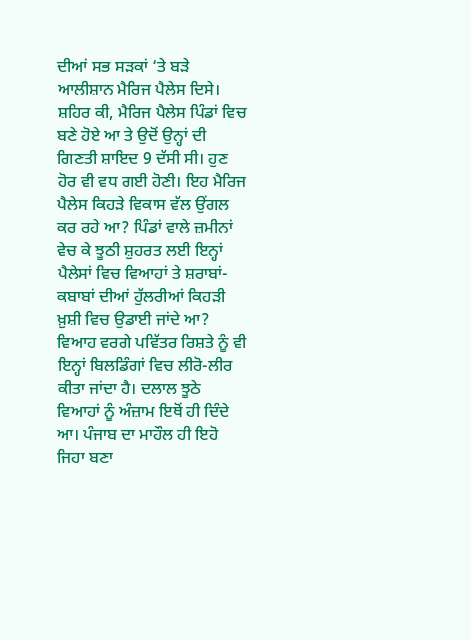ਦੀਆਂ ਸਭ ਸੜਕਾਂ ‘ਤੇ ਬੜੇ ਆਲੀਸ਼ਾਨ ਮੈਰਿਜ ਪੈਲੇਸ ਦਿਸੇ। ਸ਼ਹਿਰ ਕੀ, ਮੈਰਿਜ ਪੈਲੇਸ ਪਿੰਡਾਂ ਵਿਚ ਬਣੇ ਹੋਏ ਆ ਤੇ ਉਦੋਂ ਉਨ੍ਹਾਂ ਦੀ ਗਿਣਤੀ ਸ਼ਾਇਦ 9 ਦੱਸੀ ਸੀ। ਹੁਣ ਹੋਰ ਵੀ ਵਧ ਗਈ ਹੋਣੀ। ਇਹ ਮੈਰਿਜ ਪੈਲੇਸ ਕਿਹੜੇ ਵਿਕਾਸ ਵੱਲ ਉਂਗਲ ਕਰ ਰਹੇ ਆ? ਪਿੰਡਾਂ ਵਾਲੇ ਜ਼ਮੀਨਾਂ ਵੇਚ ਕੇ ਝੂਠੀ ਸ਼ੁਹਰਤ ਲਈ ਇਨ੍ਹਾਂ ਪੈਲੇਸਾਂ ਵਿਚ ਵਿਆਹਾਂ ਤੇ ਸ਼ਰਾਬਾਂ-ਕਬਾਬਾਂ ਦੀਆਂ ਹੁੱਲਰੀਆਂ ਕਿਹੜੀ ਖ਼ੁਸ਼ੀ ਵਿਚ ਉਡਾਈ ਜਾਂਦੇ ਆ? ਵਿਆਹ ਵਰਗੇ ਪਵਿੱਤਰ ਰਿਸ਼ਤੇ ਨੂੰ ਵੀ ਇਨ੍ਹਾਂ ਬਿਲਡਿੰਗਾਂ ਵਿਚ ਲੀਰੋ-ਲੀਰ ਕੀਤਾ ਜਾਂਦਾ ਹੈ। ਦਲਾਲ ਝੂਠੇ ਵਿਆਹਾਂ ਨੂੰ ਅੰਜ਼ਾਮ ਇਥੋਂ ਹੀ ਦਿੰਦੇ ਆ। ਪੰਜਾਬ ਦਾ ਮਾਹੌਲ ਹੀ ਇਹੋ ਜਿਹਾ ਬਣਾ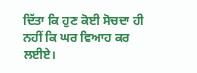ਦਿੱਤਾ ਕਿ ਹੁਣ ਕੋਈ ਸੋਚਦਾ ਹੀ ਨਹੀਂ ਕਿ ਘਰ ਵਿਆਹ ਕਰ ਲਈਏ।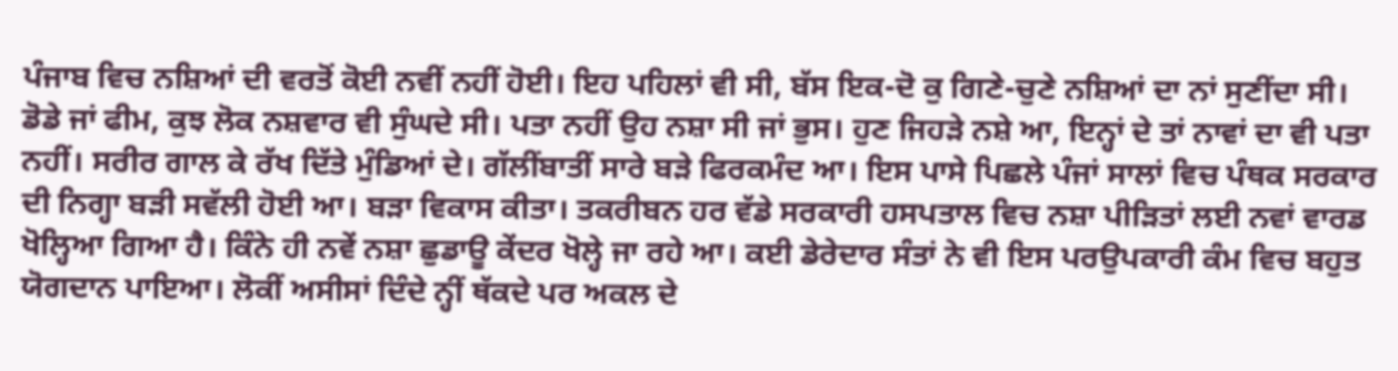ਪੰਜਾਬ ਵਿਚ ਨਸ਼ਿਆਂ ਦੀ ਵਰਤੋਂ ਕੋਈ ਨਵੀਂ ਨਹੀਂ ਹੋਈ। ਇਹ ਪਹਿਲਾਂ ਵੀ ਸੀ, ਬੱਸ ਇਕ-ਦੋ ਕੁ ਗਿਣੇ-ਚੁਣੇ ਨਸ਼ਿਆਂ ਦਾ ਨਾਂ ਸੁਣੀਂਦਾ ਸੀ। ਡੋਡੇ ਜਾਂ ਫੀਮ, ਕੁਝ ਲੋਕ ਨਸ਼ਵਾਰ ਵੀ ਸੁੰਘਦੇ ਸੀ। ਪਤਾ ਨਹੀਂ ਉਹ ਨਸ਼ਾ ਸੀ ਜਾਂ ਭੁਸ। ਹੁਣ ਜਿਹੜੇ ਨਸ਼ੇ ਆ, ਇਨ੍ਹਾਂ ਦੇ ਤਾਂ ਨਾਵਾਂ ਦਾ ਵੀ ਪਤਾ ਨਹੀਂ। ਸਰੀਰ ਗਾਲ ਕੇ ਰੱਖ ਦਿੱਤੇ ਮੁੰਡਿਆਂ ਦੇ। ਗੱਲੀਂਬਾਤੀਂ ਸਾਰੇ ਬੜੇ ਫਿਰਕਮੰਦ ਆ। ਇਸ ਪਾਸੇ ਪਿਛਲੇ ਪੰਜਾਂ ਸਾਲਾਂ ਵਿਚ ਪੰਥਕ ਸਰਕਾਰ ਦੀ ਨਿਗ੍ਹਾ ਬੜੀ ਸਵੱਲੀ ਹੋਈ ਆ। ਬੜਾ ਵਿਕਾਸ ਕੀਤਾ। ਤਕਰੀਬਨ ਹਰ ਵੱਡੇ ਸਰਕਾਰੀ ਹਸਪਤਾਲ ਵਿਚ ਨਸ਼ਾ ਪੀੜਿਤਾਂ ਲਈ ਨਵਾਂ ਵਾਰਡ ਖੋਲ੍ਹਿਆ ਗਿਆ ਹੈ। ਕਿੰਨੇ ਹੀ ਨਵੇਂ ਨਸ਼ਾ ਛੁਡਾਊ ਕੇਂਦਰ ਖੋਲ੍ਹੇ ਜਾ ਰਹੇ ਆ। ਕਈ ਡੇਰੇਦਾਰ ਸੰਤਾਂ ਨੇ ਵੀ ਇਸ ਪਰਉਪਕਾਰੀ ਕੰਮ ਵਿਚ ਬਹੁਤ ਯੋਗਦਾਨ ਪਾਇਆ। ਲੋਕੀਂ ਅਸੀਸਾਂ ਦਿੰਦੇ ਨ੍ਹੀਂ ਥੱਕਦੇ ਪਰ ਅਕਲ ਦੇ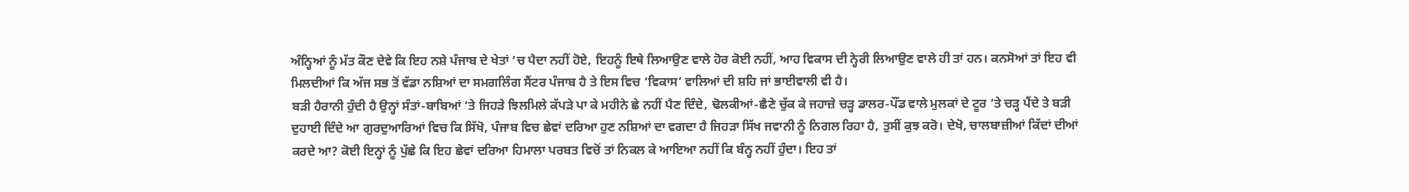ਅੰਨ੍ਹਿਆਂ ਨੂੰ ਮੱਤ ਕੌਣ ਦੇਵੇ ਕਿ ਇਹ ਨਸ਼ੇ ਪੰਜਾਬ ਦੇ ਖੇਤਾਂ ‘ਚ ਪੈਦਾ ਨਹੀਂ ਹੋਏ, ਇਹਨੂੰ ਇਥੇ ਲਿਆਉਣ ਵਾਲੇ ਹੋਰ ਕੋਈ ਨਹੀਂ, ਆਹ ਵਿਕਾਸ ਦੀ ਨ੍ਹੇਰੀ ਲਿਆਉਣ ਵਾਲੇ ਹੀ ਤਾਂ ਹਨ। ਕਨਸੋਆਂ ਤਾਂ ਇਹ ਵੀ ਮਿਲਦੀਆਂ ਕਿ ਅੱਜ ਸਭ ਤੋਂ ਵੱਡਾ ਨਸ਼ਿਆਂ ਦਾ ਸਮਗਲਿੰਗ ਸੈਂਟਰ ਪੰਜਾਬ ਹੈ ਤੇ ਇਸ ਵਿਚ ‘ਵਿਕਾਸ’ ਵਾਲਿਆਂ ਦੀ ਸ਼ਹਿ ਜਾਂ ਭਾਈਵਾਲੀ ਵੀ ਹੈ।
ਬੜੀ ਹੈਰਾਨੀ ਹੁੰਦੀ ਹੈ ਉਨ੍ਹਾਂ ਸੰਤਾਂ-ਬਾਬਿਆਂ ‘ਤੇ ਜਿਹੜੇ ਝਿਲਮਿਲੇ ਕੱਪੜੇ ਪਾ ਕੇ ਮਹੀਨੇ ਛੇ ਨਹੀਂ ਪੈਣ ਦਿੰਦੇ, ਢੋਲਕੀਆਂ-ਛੈਣੇ ਚੁੱਕ ਕੇ ਜਹਾਜ਼ੇ ਚੜ੍ਹ ਡਾਲਰ-ਪੌਂਡ ਵਾਲੇ ਮੁਲਕਾਂ ਦੇ ਟੂਰ ‘ਤੇ ਚੜ੍ਹ ਪੈਂਦੇ ਤੇ ਬੜੀ ਦੁਹਾਈ ਦਿੰਦੇ ਆ ਗੁਰਦੁਆਰਿਆਂ ਵਿਚ ਕਿ ਸਿੱਖੋ, ਪੰਜਾਬ ਵਿਚ ਛੇਵਾਂ ਦਰਿਆ ਹੁਣ ਨਸ਼ਿਆਂ ਦਾ ਵਗਦਾ ਹੈ ਜਿਹੜਾ ਸਿੱਖ ਜਵਾਨੀ ਨੂੰ ਨਿਗਲ ਰਿਹਾ ਹੈ, ਤੁਸੀਂ ਕੁਝ ਕਰੋ। ਦੇਖੋ, ਚਾਲਬਾਜ਼ੀਆਂ ਕਿੱਦਾਂ ਦੀਆਂ ਕਰਦੇ ਆ? ਕੋਈ ਇਨ੍ਹਾਂ ਨੂੰ ਪੁੱਛੇ ਕਿ ਇਹ ਛੇਵਾਂ ਦਰਿਆ ਹਿਮਾਲਾ ਪਰਬਤ ਵਿਚੋਂ ਤਾਂ ਨਿਕਲ ਕੇ ਆਇਆ ਨਹੀਂ ਕਿ ਬੰਨ੍ਹ ਨਹੀਂ ਹੁੰਦਾ। ਇਹ ਤਾਂ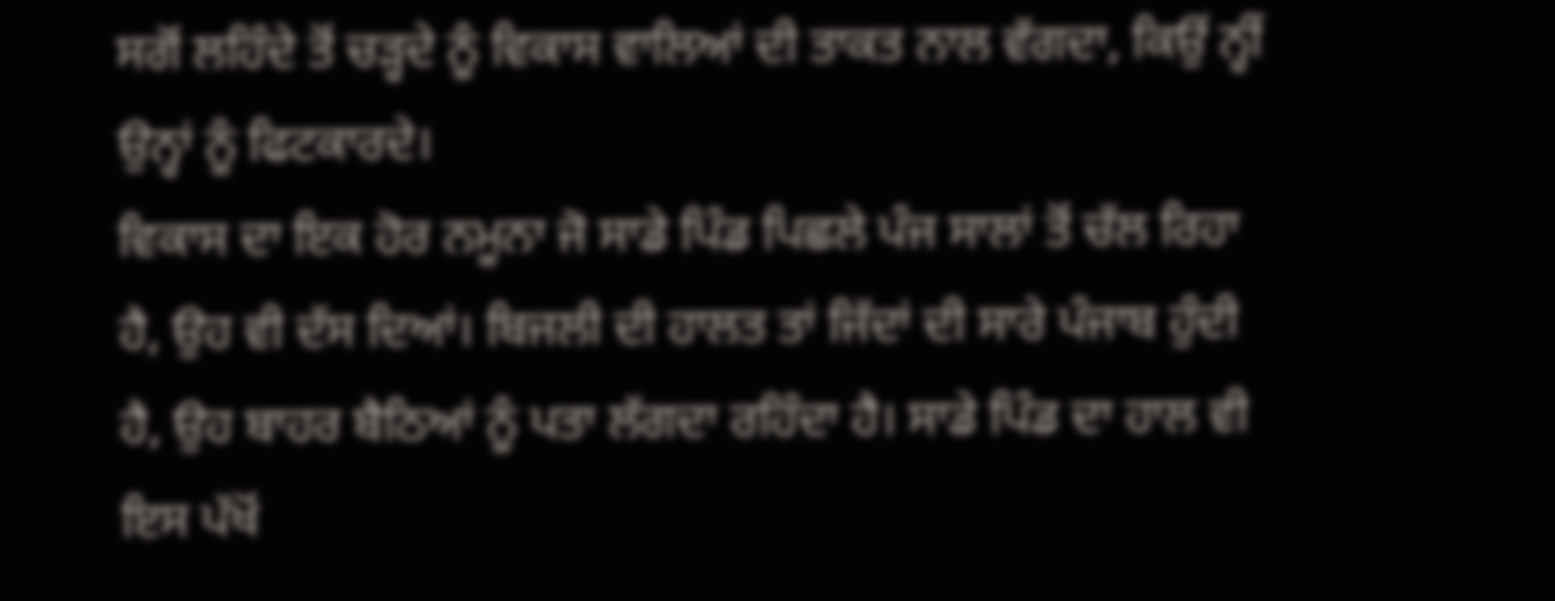ਸਗੋਂ ਲਹਿੰਦੇ ਤੋਂ ਚੜ੍ਹਦੇ ਨੂੰ ਵਿਕਾਸ ਵਾਲਿਆਂ ਦੀ ਤਾਕਤ ਨਾਲ ਵੱਗਦਾ, ਕਿਉਂ ਨ੍ਹੀਂ ਉਨ੍ਹਾਂ ਨੂੰ ਫਿਟਕਾਰਦੇ।
ਵਿਕਾਸ ਦਾ ਇਕ ਹੋਰ ਨਮੂਨਾ ਜੋ ਸਾਡੇ ਪਿੰਡ ਪਿਛਲੇ ਪੰਜ ਸਾਲਾਂ ਤੋਂ ਚੱਲ ਰਿਹਾ ਹੈ, ਉਹ ਵੀ ਦੱਸ ਦਿਆਂ। ਬਿਜਲੀ ਦੀ ਹਾਲਤ ਤਾਂ ਜਿੱਦਾਂ ਦੀ ਸਾਰੇ ਪੰਜਾਬ ਹੁੰਦੀ ਹੈ, ਉਹ ਬਾਹਰ ਬੈਠਿਆਂ ਨੂੰ ਪਤਾ ਲੱਗਦਾ ਰਹਿੰਦਾ ਹੈ। ਸਾਡੇ ਪਿੰਡ ਦਾ ਹਾਲ ਵੀ ਇਸ ਪੱਖੋਂ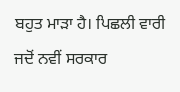ਬਹੁਤ ਮਾੜਾ ਹੈ। ਪਿਛਲੀ ਵਾਰੀ ਜਦੋਂ ਨਵੀਂ ਸਰਕਾਰ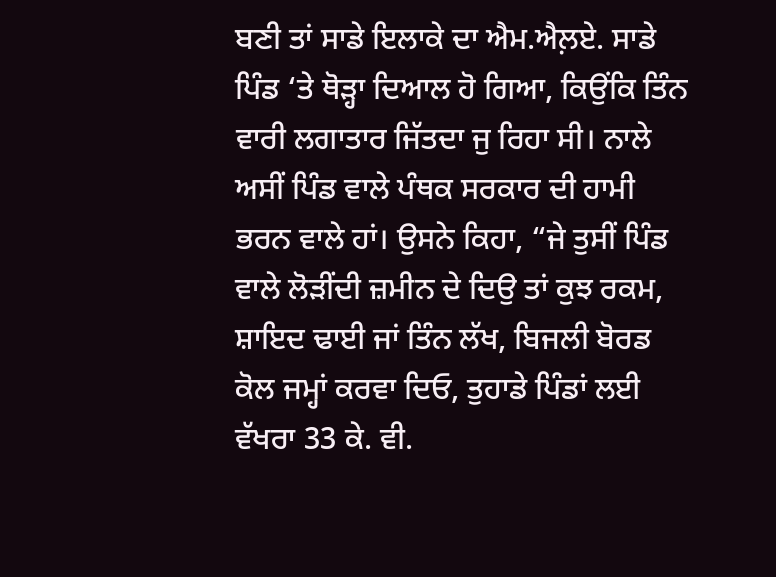ਬਣੀ ਤਾਂ ਸਾਡੇ ਇਲਾਕੇ ਦਾ ਐਮ.ਐਲ਼ਏ. ਸਾਡੇ ਪਿੰਡ ‘ਤੇ ਥੋੜ੍ਹਾ ਦਿਆਲ ਹੋ ਗਿਆ, ਕਿਉਂਕਿ ਤਿੰਨ ਵਾਰੀ ਲਗਾਤਾਰ ਜਿੱਤਦਾ ਜੁ ਰਿਹਾ ਸੀ। ਨਾਲੇ ਅਸੀਂ ਪਿੰਡ ਵਾਲੇ ਪੰਥਕ ਸਰਕਾਰ ਦੀ ਹਾਮੀ ਭਰਨ ਵਾਲੇ ਹਾਂ। ਉਸਨੇ ਕਿਹਾ, “ਜੇ ਤੁਸੀਂ ਪਿੰਡ ਵਾਲੇ ਲੋੜੀਂਦੀ ਜ਼ਮੀਨ ਦੇ ਦਿਉ ਤਾਂ ਕੁਝ ਰਕਮ, ਸ਼ਾਇਦ ਢਾਈ ਜਾਂ ਤਿੰਨ ਲੱਖ, ਬਿਜਲੀ ਬੋਰਡ ਕੋਲ ਜਮ੍ਹਾਂ ਕਰਵਾ ਦਿਓ, ਤੁਹਾਡੇ ਪਿੰਡਾਂ ਲਈ ਵੱਖਰਾ 33 ਕੇ. ਵੀ.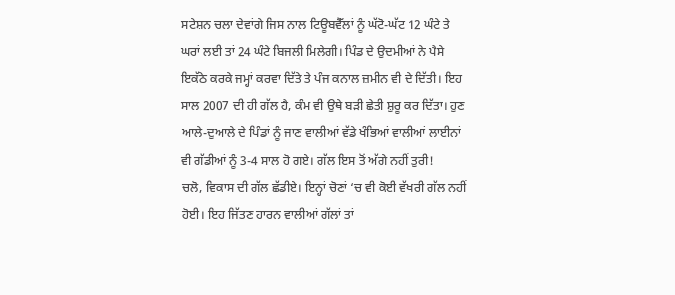ਸਟੇਸ਼ਨ ਚਲਾ ਦੇਵਾਂਗੇ ਜਿਸ ਨਾਲ ਟਿਊਬਵੈੱਲਾਂ ਨੂੰ ਘੱਟੋ-ਘੱਟ 12 ਘੰਟੇ ਤੇ ਘਰਾਂ ਲਈ ਤਾਂ 24 ਘੰਟੇ ਬਿਜਲੀ ਮਿਲੇਗੀ। ਪਿੰਡ ਦੇ ਉਦਮੀਆਂ ਨੇ ਪੈਸੇ ਇਕੱਠੇ ਕਰਕੇ ਜਮ੍ਹਾਂ ਕਰਵਾ ਦਿੱਤੇ ਤੇ ਪੰਜ ਕਨਾਲ ਜ਼ਮੀਨ ਵੀ ਦੇ ਦਿੱਤੀ। ਇਹ ਸਾਲ 2007 ਦੀ ਹੀ ਗੱਲ ਹੈ, ਕੰਮ ਵੀ ਉਥੇ ਬੜੀ ਛੇਤੀ ਸ਼ੁਰੂ ਕਰ ਦਿੱਤਾ। ਹੁਣ ਆਲੇ-ਦੁਆਲੇ ਦੇ ਪਿੰਡਾਂ ਨੂੰ ਜਾਣ ਵਾਲੀਆਂ ਵੱਡੇ ਖੰਭਿਆਂ ਵਾਲੀਆਂ ਲਾਈਨਾਂ ਵੀ ਗੱਡੀਆਂ ਨੂੰ 3-4 ਸਾਲ ਹੋ ਗਏ। ਗੱਲ ਇਸ ਤੋਂ ਅੱਗੇ ਨਹੀਂ ਤੁਰੀ!
ਚਲੋ, ਵਿਕਾਸ ਦੀ ਗੱਲ ਛੱਡੀਏ। ਇਨ੍ਹਾਂ ਚੋਣਾਂ ‘ਚ ਵੀ ਕੋਈ ਵੱਖਰੀ ਗੱਲ ਨਹੀਂ ਹੋਈ। ਇਹ ਜਿੱਤਣ ਹਾਰਨ ਵਾਲੀਆਂ ਗੱਲਾਂ ਤਾਂ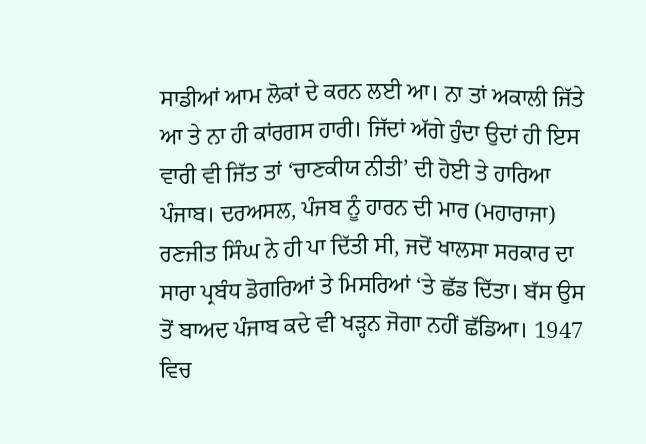ਸਾਡੀਆਂ ਆਮ ਲੋਕਾਂ ਦੇ ਕਰਨ ਲਈ ਆ। ਨਾ ਤਾਂ ਅਕਾਲੀ ਜਿੱਤੇ ਆ ਤੇ ਨਾ ਹੀ ਕਾਂਰਗਸ ਹਾਰੀ। ਜਿੱਦਾਂ ਅੱਗੇ ਹੁੰਦਾ ਉਦਾਂ ਹੀ ਇਸ ਵਾਰੀ ਵੀ ਜਿੱਤ ਤਾਂ ‘ਚਾਣਕੀਯ ਨੀਤੀ’ ਦੀ ਹੋਈ ਤੇ ਹਾਰਿਆ ਪੰਜਾਬ। ਦਰਅਸਲ, ਪੰਜਬ ਨੂੰ ਹਾਰਨ ਦੀ ਮਾਰ (ਮਹਾਰਾਜਾ) ਰਣਜੀਤ ਸਿੰਘ ਨੇ ਹੀ ਪਾ ਦਿੱਤੀ ਸੀ, ਜਦੋਂ ਖਾਲਸਾ ਸਰਕਾਰ ਦਾ ਸਾਰਾ ਪ੍ਰਬੰਧ ਡੋਗਰਿਆਂ ਤੇ ਮਿਸਰਿਆਂ ‘ਤੇ ਛੱਡ ਦਿੱਤਾ। ਬੱਸ ਉਸ ਤੋਂ ਬਾਅਦ ਪੰਜਾਬ ਕਦੇ ਵੀ ਖੜ੍ਹਨ ਜੋਗਾ ਨਹੀਂ ਛੱਡਿਆ। 1947 ਵਿਚ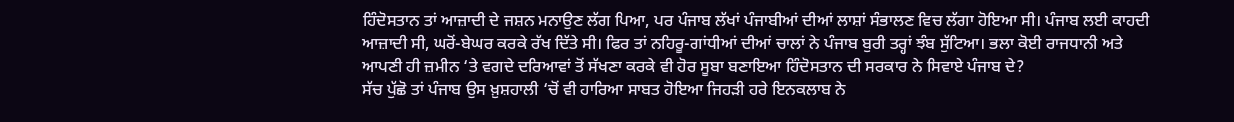ਹਿੰਦੋਸਤਾਨ ਤਾਂ ਆਜ਼ਾਦੀ ਦੇ ਜਸ਼ਨ ਮਨਾਉਣ ਲੱਗ ਪਿਆ, ਪਰ ਪੰਜਾਬ ਲੱਖਾਂ ਪੰਜਾਬੀਆਂ ਦੀਆਂ ਲਾਸ਼ਾਂ ਸੰਭਾਲਣ ਵਿਚ ਲੱਗਾ ਹੋਇਆ ਸੀ। ਪੰਜਾਬ ਲਈ ਕਾਹਦੀ ਆਜ਼ਾਦੀ ਸੀ, ਘਰੋਂ-ਬੇਘਰ ਕਰਕੇ ਰੱਖ ਦਿੱਤੇ ਸੀ। ਫਿਰ ਤਾਂ ਨਹਿਰੂ-ਗਾਂਧੀਆਂ ਦੀਆਂ ਚਾਲਾਂ ਨੇ ਪੰਜਾਬ ਬੁਰੀ ਤਰ੍ਹਾਂ ਝੰਬ ਸੁੱਟਿਆ। ਭਲਾ ਕੋਈ ਰਾਜਧਾਨੀ ਅਤੇ ਆਪਣੀ ਹੀ ਜ਼ਮੀਨ ‘ਤੇ ਵਗਦੇ ਦਰਿਆਵਾਂ ਤੋਂ ਸੱਖਣਾ ਕਰਕੇ ਵੀ ਹੋਰ ਸੂਬਾ ਬਣਾਇਆ ਹਿੰਦੋਸਤਾਨ ਦੀ ਸਰਕਾਰ ਨੇ ਸਿਵਾਏ ਪੰਜਾਬ ਦੇ?
ਸੱਚ ਪੁੱਛੋ ਤਾਂ ਪੰਜਾਬ ਉਸ ਖ਼ੁਸ਼ਹਾਲੀ ‘ਚੋਂ ਵੀ ਹਾਰਿਆ ਸਾਬਤ ਹੋਇਆ ਜਿਹੜੀ ਹਰੇ ਇਨਕਲਾਬ ਨੇ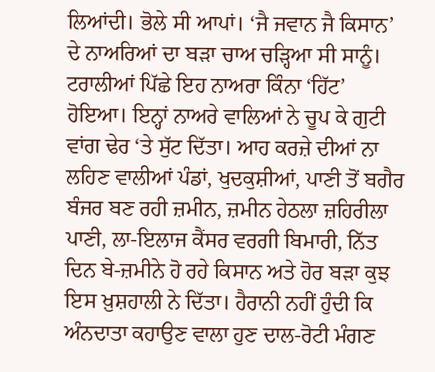ਲਿਆਂਦੀ। ਭੋਲੇ ਸੀ ਆਪਾਂ। ‘ਜੈ ਜਵਾਨ ਜੈ ਕਿਸਾਨ’ ਦੇ ਨਾਅਰਿਆਂ ਦਾ ਬੜਾ ਚਾਅ ਚੜ੍ਹਿਆ ਸੀ ਸਾਨੂੰ। ਟਰਾਲੀਆਂ ਪਿੱਛੇ ਇਹ ਨਾਅਰਾ ਕਿੰਨਾ ‘ਹਿੱਟ’ ਹੋਇਆ। ਇਨ੍ਹਾਂ ਨਾਅਰੇ ਵਾਲਿਆਂ ਨੇ ਚੂਪ ਕੇ ਗੁਟੀ ਵਾਂਗ ਢੇਰ ‘ਤੇ ਸੁੱਟ ਦਿੱਤਾ। ਆਹ ਕਰਜ਼ੇ ਦੀਆਂ ਨਾ ਲਹਿਣ ਵਾਲੀਆਂ ਪੰਡਾਂ, ਖੁਦਕੁਸ਼ੀਆਂ, ਪਾਣੀ ਤੋਂ ਬਗੈਰ ਬੰਜਰ ਬਣ ਰਹੀ ਜ਼ਮੀਨ, ਜ਼ਮੀਨ ਹੇਠਲਾ ਜ਼ਹਿਰੀਲਾ ਪਾਣੀ, ਲਾ-ਇਲਾਜ ਕੈਂਸਰ ਵਰਗੀ ਬਿਮਾਰੀ, ਨਿੱਤ ਦਿਨ ਬੇ-ਜ਼ਮੀਨੇ ਹੋ ਰਹੇ ਕਿਸਾਨ ਅਤੇ ਹੋਰ ਬੜਾ ਕੁਝ ਇਸ ਖ਼ੁਸ਼ਹਾਲੀ ਨੇ ਦਿੱਤਾ। ਹੈਰਾਨੀ ਨਹੀਂ ਹੁੰਦੀ ਕਿ ਅੰਨਦਾਤਾ ਕਹਾਉਣ ਵਾਲਾ ਹੁਣ ਦਾਲ-ਰੋਟੀ ਮੰਗਣ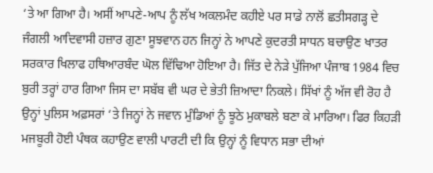‘ਤੇ ਆ ਗਿਆ ਹੈ। ਅਸੀਂ ਆਪਣੇ-ਆਪ ਨੂੰ ਲੱਖ ਅਕਲਮੰਦ ਕਹੀਏ ਪਰ ਸਾਡੇ ਨਾਲੋਂ ਛਤੀਸਗੜ੍ਹ ਦੇ ਜੰਗਲੀ ਆਦਿਵਾਸੀ ਹਜ਼ਾਰ ਗੁਣਾ ਸੂਝਵਾਨ ਹਨ ਜਿਨ੍ਹਾਂ ਨੇ ਆਪਣੇ ਕੁਦਰਤੀ ਸਾਧਨ ਬਚਾਉਣ ਖਾਤਰ ਸਰਕਾਰ ਖਿਲਾਫ ਹਥਿਆਰਬੰਦ ਘੋਲ ਵਿੱਢਿਆ ਹੋਇਆ ਹੈ। ਜਿੱਤ ਦੇ ਨੇੜੇ ਪੁੱਜਿਆ ਪੰਜਾਬ 1984 ਵਿਚ ਬੁਰੀ ਤਰ੍ਹਾਂ ਹਾਰ ਗਿਆ ਜਿਸ ਦਾ ਸਬੱਬ ਵੀ ਘਰ ਦੇ ਭੇਤੀ ਜ਼ਿਆਦਾ ਨਿਕਲੇ। ਸਿੱਖਾਂ ਨੂੰ ਅੱਜ ਵੀ ਰੋਹ ਹੈ ਉਨ੍ਹਾਂ ਪੁਲਿਸ ਅਫ਼ਸਰਾਂ ‘ਤੇ ਜਿਨ੍ਹਾਂ ਨੇ ਜਵਾਨ ਮੁੰਡਿਆਂ ਨੂੰ ਝੂਠੇ ਮੁਕਾਬਲੇ ਬਣਾ ਕੇ ਮਾਰਿਆ। ਫਿਰ ਕਿਹੜੀ ਮਜਬੂਰੀ ਹੋਈ ਪੰਥਕ ਕਹਾਉਣ ਵਾਲੀ ਪਾਰਟੀ ਦੀ ਕਿ ਉਨ੍ਹਾਂ ਨੂੰ ਵਿਧਾਨ ਸਭਾ ਦੀਆਂ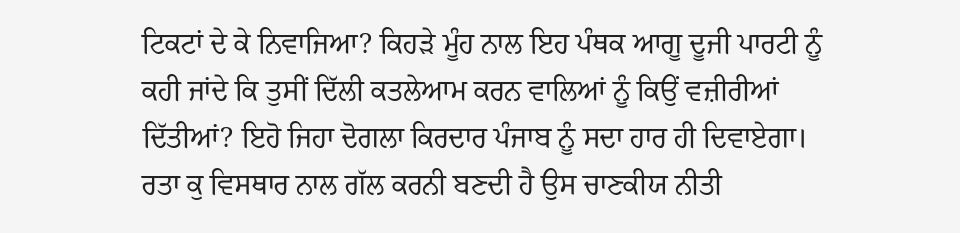ਟਿਕਟਾਂ ਦੇ ਕੇ ਨਿਵਾਜਿਆ? ਕਿਹੜੇ ਮੂੰਹ ਨਾਲ ਇਹ ਪੰਥਕ ਆਗੂ ਦੂਜੀ ਪਾਰਟੀ ਨੂੰ ਕਹੀ ਜਾਂਦੇ ਕਿ ਤੁਸੀਂ ਦਿੱਲੀ ਕਤਲੇਆਮ ਕਰਨ ਵਾਲਿਆਂ ਨੂੰ ਕਿਉਂ ਵਜ਼ੀਰੀਆਂ ਦਿੱਤੀਆਂ? ਇਹੋ ਜਿਹਾ ਦੋਗਲਾ ਕਿਰਦਾਰ ਪੰਜਾਬ ਨੂੰ ਸਦਾ ਹਾਰ ਹੀ ਦਿਵਾਏਗਾ।
ਰਤਾ ਕੁ ਵਿਸਥਾਰ ਨਾਲ ਗੱਲ ਕਰਨੀ ਬਣਦੀ ਹੈ ਉਸ ਚਾਣਕੀਯ ਨੀਤੀ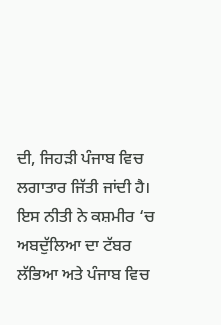ਦੀ, ਜਿਹੜੀ ਪੰਜਾਬ ਵਿਚ ਲਗਾਤਾਰ ਜਿੱਤੀ ਜਾਂਦੀ ਹੈ। ਇਸ ਨੀਤੀ ਨੇ ਕਸ਼ਮੀਰ ‘ਚ ਅਬਦੁੱਲਿਆ ਦਾ ਟੱਬਰ ਲੱਭਿਆ ਅਤੇ ਪੰਜਾਬ ਵਿਚ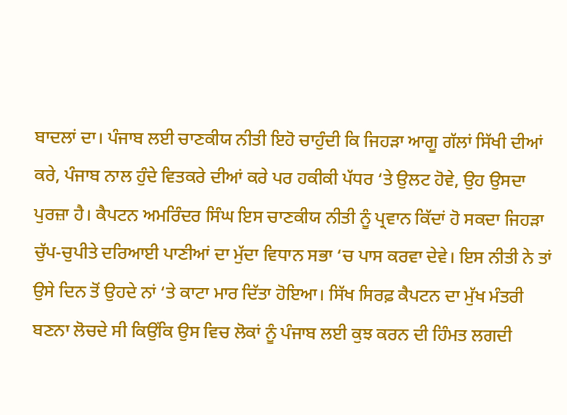ਬਾਦਲਾਂ ਦਾ। ਪੰਜਾਬ ਲਈ ਚਾਣਕੀਯ ਨੀਤੀ ਇਹੋ ਚਾਹੁੰਦੀ ਕਿ ਜਿਹੜਾ ਆਗੂ ਗੱਲਾਂ ਸਿੱਖੀ ਦੀਆਂ ਕਰੇ, ਪੰਜਾਬ ਨਾਲ ਹੁੰਦੇ ਵਿਤਕਰੇ ਦੀਆਂ ਕਰੇ ਪਰ ਹਕੀਕੀ ਪੱਧਰ ‘ਤੇ ਉਲਟ ਹੋਵੇ, ਉਹ ਉਸਦਾ ਪੁਰਜ਼ਾ ਹੈ। ਕੈਪਟਨ ਅਮਰਿੰਦਰ ਸਿੰਘ ਇਸ ਚਾਣਕੀਯ ਨੀਤੀ ਨੂੰ ਪ੍ਰਵਾਨ ਕਿੱਦਾਂ ਹੋ ਸਕਦਾ ਜਿਹੜਾ ਚੁੱਪ-ਚੁਪੀਤੇ ਦਰਿਆਈ ਪਾਣੀਆਂ ਦਾ ਮੁੱਦਾ ਵਿਧਾਨ ਸਭਾ ‘ਚ ਪਾਸ ਕਰਵਾ ਦੇਵੇ। ਇਸ ਨੀਤੀ ਨੇ ਤਾਂ ਉਸੇ ਦਿਨ ਤੋਂ ਉਹਦੇ ਨਾਂ ‘ਤੇ ਕਾਟਾ ਮਾਰ ਦਿੱਤਾ ਹੋਇਆ। ਸਿੱਖ ਸਿਰਫ਼ ਕੈਪਟਨ ਦਾ ਮੁੱਖ ਮੰਤਰੀ ਬਣਨਾ ਲੋਚਦੇ ਸੀ ਕਿਉਂਕਿ ਉਸ ਵਿਚ ਲੋਕਾਂ ਨੂੰ ਪੰਜਾਬ ਲਈ ਕੁਝ ਕਰਨ ਦੀ ਹਿੰਮਤ ਲਗਦੀ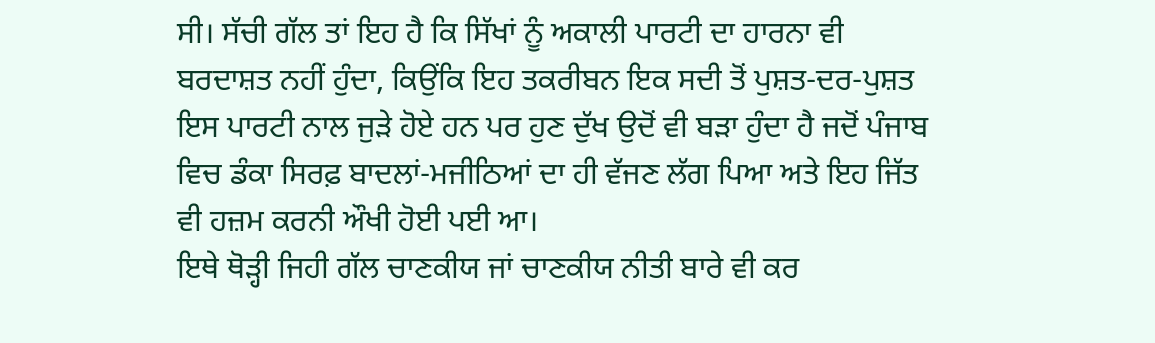ਸੀ। ਸੱਚੀ ਗੱਲ ਤਾਂ ਇਹ ਹੈ ਕਿ ਸਿੱਖਾਂ ਨੂੰ ਅਕਾਲੀ ਪਾਰਟੀ ਦਾ ਹਾਰਨਾ ਵੀ ਬਰਦਾਸ਼ਤ ਨਹੀਂ ਹੁੰਦਾ, ਕਿਉਂਕਿ ਇਹ ਤਕਰੀਬਨ ਇਕ ਸਦੀ ਤੋਂ ਪੁਸ਼ਤ-ਦਰ-ਪੁਸ਼ਤ ਇਸ ਪਾਰਟੀ ਨਾਲ ਜੁੜੇ ਹੋਏ ਹਨ ਪਰ ਹੁਣ ਦੁੱਖ ਉਦੋਂ ਵੀ ਬੜਾ ਹੁੰਦਾ ਹੈ ਜਦੋਂ ਪੰਜਾਬ ਵਿਚ ਡੰਕਾ ਸਿਰਫ਼ ਬਾਦਲਾਂ-ਮਜੀਠਿਆਂ ਦਾ ਹੀ ਵੱਜਣ ਲੱਗ ਪਿਆ ਅਤੇ ਇਹ ਜਿੱਤ ਵੀ ਹਜ਼ਮ ਕਰਨੀ ਔਖੀ ਹੋਈ ਪਈ ਆ।
ਇਥੇ ਥੋੜ੍ਹੀ ਜਿਹੀ ਗੱਲ ਚਾਣਕੀਯ ਜਾਂ ਚਾਣਕੀਯ ਨੀਤੀ ਬਾਰੇ ਵੀ ਕਰ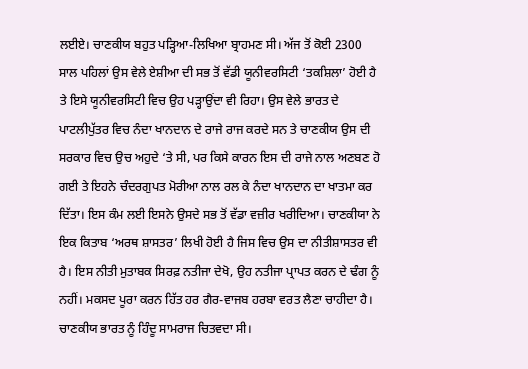ਲਈਏ। ਚਾਣਕੀਯ ਬਹੁਤ ਪੜ੍ਹਿਆ-ਲਿਖਿਆ ਬ੍ਰਾਹਮਣ ਸੀ। ਅੱਜ ਤੋਂ ਕੋਈ 2300 ਸਾਲ ਪਹਿਲਾਂ ਉਸ ਵੇਲੇ ਏਸ਼ੀਆ ਦੀ ਸਭ ਤੋਂ ਵੱਡੀ ਯੂਨੀਵਰਸਿਟੀ ‘ਤਕਸ਼ਿਲਾ’ ਹੋਈ ਹੈ ਤੇ ਇਸੇ ਯੂਨੀਵਰਸਿਟੀ ਵਿਚ ਉਹ ਪੜ੍ਹਾਉਂਦਾ ਵੀ ਰਿਹਾ। ਉਸ ਵੇਲੇ ਭਾਰਤ ਦੇ ਪਾਟਲੀਪੁੱਤਰ ਵਿਚ ਨੰਦਾ ਖਾਨਦਾਨ ਦੇ ਰਾਜੇ ਰਾਜ ਕਰਦੇ ਸਨ ਤੇ ਚਾਣਕੀਯ ਉਸ ਦੀ ਸਰਕਾਰ ਵਿਚ ਉਚ ਅਹੁਦੇ ‘ਤੇ ਸੀ, ਪਰ ਕਿਸੇ ਕਾਰਨ ਇਸ ਦੀ ਰਾਜੇ ਨਾਲ ਅਣਬਣ ਹੋ ਗਈ ਤੇ ਇਹਨੇ ਚੰਦਰਗੁਪਤ ਮੋਰੀਆ ਨਾਲ ਰਲ ਕੇ ਨੰਦਾ ਖਾਨਦਾਨ ਦਾ ਖਾਤਮਾ ਕਰ ਦਿੱਤਾ। ਇਸ ਕੰਮ ਲਈ ਇਸਨੇ ਉਸਦੇ ਸਭ ਤੋਂ ਵੱਡਾ ਵਜ਼ੀਰ ਖਰੀਦਿਆ। ਚਾਣਕੀਯਾ ਨੇ ਇਕ ਕਿਤਾਬ ‘ਅਰਥ ਸ਼ਾਸਤਰ’ ਲਿਖੀ ਹੋਈ ਹੈ ਜਿਸ ਵਿਚ ਉਸ ਦਾ ਨੀਤੀਸ਼ਾਸਤਰ ਵੀ ਹੈ। ਇਸ ਨੀਤੀ ਮੁਤਾਬਕ ਸਿਰਫ਼ ਨਤੀਜਾ ਦੇਖੋ, ਉਹ ਨਤੀਜਾ ਪ੍ਰਾਪਤ ਕਰਨ ਦੇ ਢੰਗ ਨੂੰ ਨਹੀਂ। ਮਕਸਦ ਪੂਰਾ ਕਰਨ ਹਿੱਤ ਹਰ ਗੈਰ-ਵਾਜਬ ਹਰਬਾ ਵਰਤ ਲੈਣਾ ਚਾਹੀਦਾ ਹੈ। ਚਾਣਕੀਯ ਭਾਰਤ ਨੂੰ ਹਿੰਦੂ ਸਾਮਰਾਜ ਚਿਤਵਦਾ ਸੀ।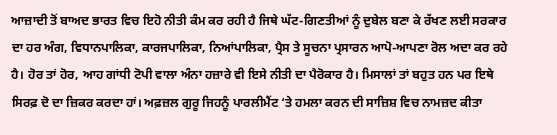ਆਜ਼ਾਦੀ ਤੋਂ ਬਾਅਦ ਭਾਰਤ ਵਿਚ ਇਹੋ ਨੀਤੀ ਕੰਮ ਕਰ ਰਹੀ ਹੈ ਜਿਥੇ ਘੱਟ-ਗਿਣਤੀਆਂ ਨੂੰ ਦੁਬੇਲ ਬਣਾ ਕੇ ਰੱਖਣ ਲਈ ਸਰਕਾਰ ਦਾ ਹਰ ਅੰਗ, ਵਿਧਾਨਪਾਲਿਕਾ, ਕਾਰਜਪਾਲਿਕਾ, ਨਿਆਂਪਾਲਿਕਾ, ਪ੍ਰੈਸ ਤੇ ਸੂਚਨਾ ਪ੍ਰਸਾਰਨ ਆਪੋ-ਆਪਣਾ ਰੋਲ ਅਦਾ ਕਰ ਰਹੇ ਹੈ। ਹੋਰ ਤਾਂ ਹੋਰ, ਆਹ ਗਾਂਧੀ ਟੋਪੀ ਵਾਲਾ ਅੰਨਾ ਹਜ਼ਾਰੇ ਵੀ ਇਸੇ ਨੀਤੀ ਦਾ ਪੈਰੋਕਾਰ ਹੈ। ਮਿਸਾਲਾਂ ਤਾਂ ਬਹੁਤ ਹਨ ਪਰ ਇਥੇ ਸਿਰਫ਼ ਦੋ ਦਾ ਜ਼ਿਕਰ ਕਰਦਾ ਹਾਂ। ਅਫ਼ਜ਼ਲ ਗੁਰੂ ਜਿਹਨੂੰ ਪਾਰਲੀਮੈਂਟ ‘ਤੇ ਹਮਲਾ ਕਰਨ ਦੀ ਸਾਜ਼ਿਸ਼ ਵਿਚ ਨਾਮਜ਼ਦ ਕੀਤਾ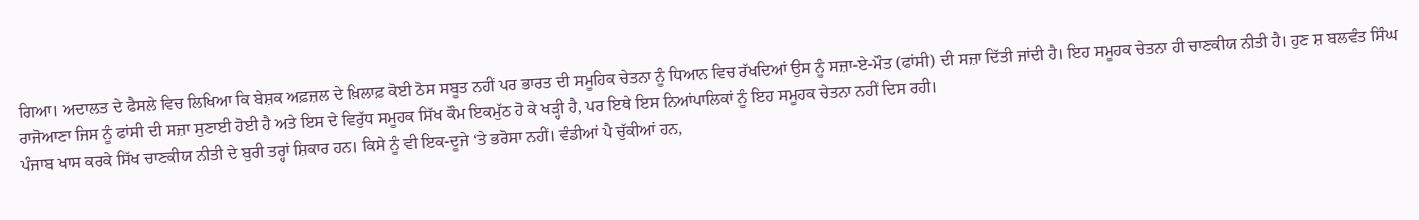ਗਿਆ। ਅਦਾਲਤ ਦੇ ਫੈਸਲੇ ਵਿਚ ਲਿਖਿਆ ਕਿ ਬੇਸ਼ਕ ਅਫ਼ਜ਼ਲ ਦੇ ਖ਼ਿਲਾਫ਼ ਕੋਈ ਠੋਸ ਸਬੂਤ ਨਹੀਂ ਪਰ ਭਾਰਤ ਦੀ ਸਮੂਹਿਕ ਚੇਤਨਾ ਨੂੰ ਧਿਆਨ ਵਿਚ ਰੱਖਦਿਆਂ ਉਸ ਨੂੰ ਸਜ਼ਾ-ਏ-ਮੌਤ (ਫਾਂਸੀ) ਦੀ ਸਜ਼ਾ ਦਿੱਤੀ ਜਾਂਦੀ ਹੈ। ਇਹ ਸਮੂਹਕ ਚੇਤਨਾ ਹੀ ਚਾਣਕੀਯ ਨੀਤੀ ਹੈ। ਹੁਣ ਸ਼ ਬਲਵੰਤ ਸਿੰਘ ਰਾਜੋਆਣਾ ਜਿਸ ਨੂੰ ਫਾਂਸੀ ਦੀ ਸਜ਼ਾ ਸੁਣਾਈ ਹੋਈ ਹੈ ਅਤੇ ਇਸ ਦੇ ਵਿਰੁੱਧ ਸਮੂਹਕ ਸਿੱਖ ਕੌਮ ਇਕਮੁੱਠ ਹੋ ਕੇ ਖੜ੍ਹੀ ਹੈ, ਪਰ ਇਥੇ ਇਸ ਨਿਆਂਪਾਲਿਕਾਂ ਨੂੰ ਇਹ ਸਮੂਹਕ ਚੇਤਨਾ ਨਹੀਂ ਦਿਸ ਰਹੀ।
ਪੰਜਾਬ ਖਾਸ ਕਰਕੇ ਸਿੱਖ ਚਾਣਕੀਯ ਨੀਤੀ ਦੇ ਬੁਰੀ ਤਰ੍ਹਾਂ ਸ਼ਿਕਾਰ ਹਨ। ਕਿਸੇ ਨੂੰ ਵੀ ਇਕ-ਦੂਜੇ ‘ਤੇ ਭਰੋਸਾ ਨਹੀਂ। ਵੰਡੀਆਂ ਪੈ ਚੁੱਕੀਆਂ ਹਨ,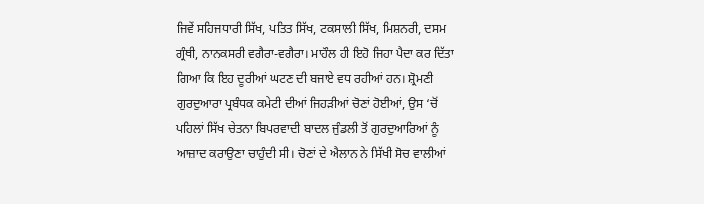ਜਿਵੇਂ ਸਹਿਜਧਾਰੀ ਸਿੱਖ, ਪਤਿਤ ਸਿੱਖ, ਟਕਸਾਲੀ ਸਿੱਖ, ਮਿਸ਼ਨਰੀ, ਦਸਮ ਗ੍ਰੰਥੀ, ਨਾਨਕਸਰੀ ਵਗੈਰਾ-ਵਗੈਰਾ। ਮਾਹੌਲ ਹੀ ਇਹੋ ਜਿਹਾ ਪੈਦਾ ਕਰ ਦਿੱਤਾ ਗਿਆ ਕਿ ਇਹ ਦੂਰੀਆਂ ਘਟਣ ਦੀ ਬਜਾਏ ਵਧ ਰਹੀਆਂ ਹਨ। ਸ਼੍ਰੋਮਣੀ ਗੁਰਦੁਆਰਾ ਪ੍ਰਬੰਧਕ ਕਮੇਟੀ ਦੀਆਂ ਜਿਹੜੀਆਂ ਚੋਣਾਂ ਹੋਈਆਂ, ਉਸ ‘ਚੋਂ ਪਹਿਲਾਂ ਸਿੱਖ ਚੇਤਨਾ ਬਿਪਰਵਾਦੀ ਬਾਦਲ ਜੁੰਡਲੀ ਤੋਂ ਗੁਰਦੁਆਰਿਆਂ ਨੂੰ ਆਜ਼ਾਦ ਕਰਾਉਣਾ ਚਾਹੁੰਦੀ ਸੀ। ਚੋਣਾਂ ਦੇ ਐਲਾਨ ਨੇ ਸਿੱਖੀ ਸੋਚ ਵਾਲੀਆਂ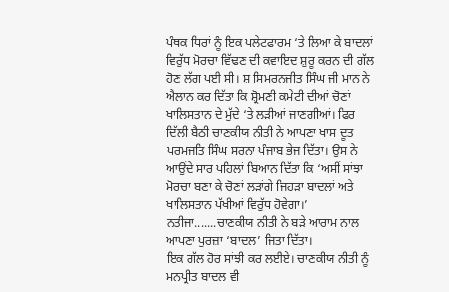ਪੰਥਕ ਧਿਰਾਂ ਨੂੰ ਇਕ ਪਲੇਟਫਾਰਮ ‘ਤੇ ਲਿਆ ਕੇ ਬਾਦਲਾਂ ਵਿਰੁੱਧ ਮੋਰਚਾ ਵਿੱਢਣ ਦੀ ਕਵਾਇਦ ਸ਼ੁਰੂ ਕਰਨ ਦੀ ਗੱਲ ਹੋਣ ਲੱਗ ਪਈ ਸੀ। ਸ਼ ਸਿਮਰਨਜੀਤ ਸਿੰਘ ਜੀ ਮਾਨ ਨੇ ਐਲਾਨ ਕਰ ਦਿੱਤਾ ਕਿ ਸ਼੍ਰੋਮਣੀ ਕਮੇਟੀ ਦੀਆਂ ਚੋਣਾਂ ਖਾਲਿਸਤਾਨ ਦੇ ਮੁੱਦੇ ‘ਤੇ ਲੜੀਆਂ ਜਾਣਗੀਆਂ। ਫਿਰ ਦਿੱਲੀ ਬੈਠੀ ਚਾਣਕੀਯ ਨੀਤੀ ਨੇ ਆਪਣਾ ਖਾਸ ਦੂਤ ਪਰਮਜਤਿ ਸਿੰਘ ਸਰਨਾ ਪੰਜਾਬ ਭੇਜ ਦਿੱਤਾ। ਉਸ ਨੇ ਆਉਂਦੇ ਸਾਰ ਪਹਿਲਾਂ ਬਿਆਨ ਦਿੱਤਾ ਕਿ ‘ਅਸੀਂ ਸਾਂਝਾ ਮੋਰਚਾ ਬਣਾ ਕੇ ਚੋਣਾਂ ਲੜਾਂਗੇ ਜਿਹੜਾ ਬਾਦਲਾਂ ਅਤੇ ਖਾਲਿਸਤਾਨ ਪੱਖੀਆਂ ਵਿਰੁੱਧ ਹੋਵੇਗਾ।’ ਨਤੀਜਾ.......ਚਾਣਕੀਯ ਨੀਤੀ ਨੇ ਬੜੇ ਆਰਾਮ ਨਾਲ ਆਪਣਾ ਪੁਰਜ਼ਾ ‘ਬਾਦਲ’ ਜਿਤਾ ਦਿੱਤਾ।
ਇਕ ਗੱਲ ਹੋਰ ਸਾਂਝੀ ਕਰ ਲਈਏ। ਚਾਣਕੀਯ ਨੀਤੀ ਨੂੰ ਮਨਪ੍ਰੀਤ ਬਾਦਲ ਵੀ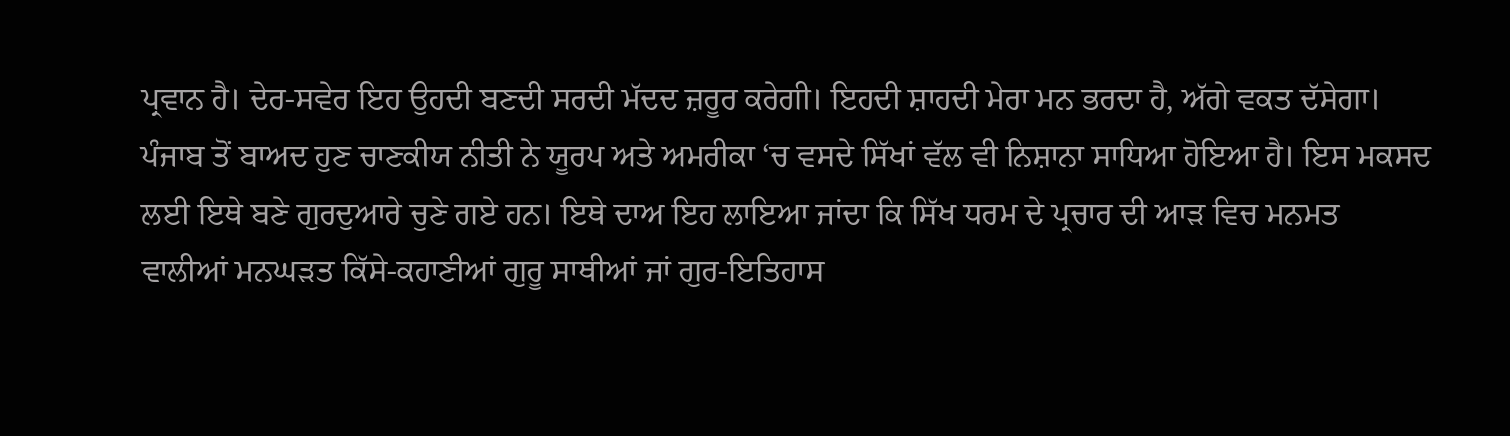ਪ੍ਰਵਾਨ ਹੈ। ਦੇਰ-ਸਵੇਰ ਇਹ ਉਹਦੀ ਬਣਦੀ ਸਰਦੀ ਮੱਦਦ ਜ਼ਰੂਰ ਕਰੇਗੀ। ਇਹਦੀ ਸ਼ਾਹਦੀ ਮੇਰਾ ਮਨ ਭਰਦਾ ਹੈ, ਅੱਗੇ ਵਕਤ ਦੱਸੇਗਾ। ਪੰਜਾਬ ਤੋਂ ਬਾਅਦ ਹੁਣ ਚਾਣਕੀਯ ਨੀਤੀ ਨੇ ਯੂਰਪ ਅਤੇ ਅਮਰੀਕਾ ‘ਚ ਵਸਦੇ ਸਿੱਖਾਂ ਵੱਲ ਵੀ ਨਿਸ਼ਾਨਾ ਸਾਧਿਆ ਹੋਇਆ ਹੈ। ਇਸ ਮਕਸਦ ਲਈ ਇਥੇ ਬਣੇ ਗੁਰਦੁਆਰੇ ਚੁਣੇ ਗਏ ਹਨ। ਇਥੇ ਦਾਅ ਇਹ ਲਾਇਆ ਜਾਂਦਾ ਕਿ ਸਿੱਖ ਧਰਮ ਦੇ ਪ੍ਰਚਾਰ ਦੀ ਆੜ ਵਿਚ ਮਨਮਤ ਵਾਲੀਆਂ ਮਨਘੜਤ ਕਿੱਸੇ-ਕਹਾਣੀਆਂ ਗੁਰੂ ਸਾਥੀਆਂ ਜਾਂ ਗੁਰ-ਇਤਿਹਾਸ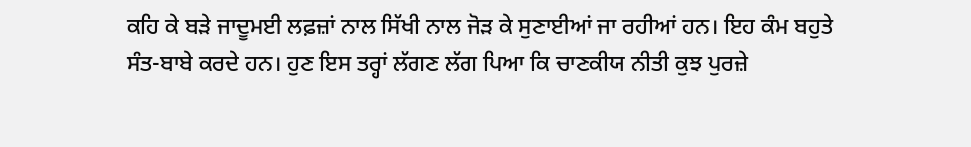ਕਹਿ ਕੇ ਬੜੇ ਜਾਦੂਮਈ ਲਫ਼ਜ਼ਾਂ ਨਾਲ ਸਿੱਖੀ ਨਾਲ ਜੋੜ ਕੇ ਸੁਣਾਈਆਂ ਜਾ ਰਹੀਆਂ ਹਨ। ਇਹ ਕੰਮ ਬਹੁਤੇ ਸੰਤ-ਬਾਬੇ ਕਰਦੇ ਹਨ। ਹੁਣ ਇਸ ਤਰ੍ਹਾਂ ਲੱਗਣ ਲੱਗ ਪਿਆ ਕਿ ਚਾਣਕੀਯ ਨੀਤੀ ਕੁਝ ਪੁਰਜ਼ੇ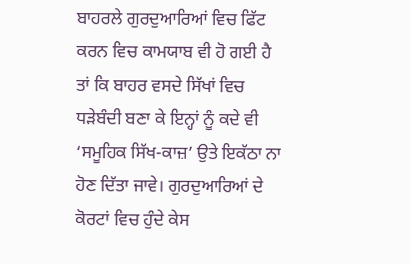ਬਾਹਰਲੇ ਗੁਰਦੁਆਰਿਆਂ ਵਿਚ ਫਿੱਟ ਕਰਨ ਵਿਚ ਕਾਮਯਾਬ ਵੀ ਹੋ ਗਈ ਹੈ ਤਾਂ ਕਿ ਬਾਹਰ ਵਸਦੇ ਸਿੱਖਾਂ ਵਿਚ ਧੜੇਬੰਦੀ ਬਣਾ ਕੇ ਇਨ੍ਹਾਂ ਨੂੰ ਕਦੇ ਵੀ ‘ਸਮੂਹਿਕ ਸਿੱਖ-ਕਾਜ਼’ ਉਤੇ ਇਕੱਠਾ ਨਾ ਹੋਣ ਦਿੱਤਾ ਜਾਵੇ। ਗੁਰਦੁਆਰਿਆਂ ਦੇ ਕੋਰਟਾਂ ਵਿਚ ਹੁੰਦੇ ਕੇਸ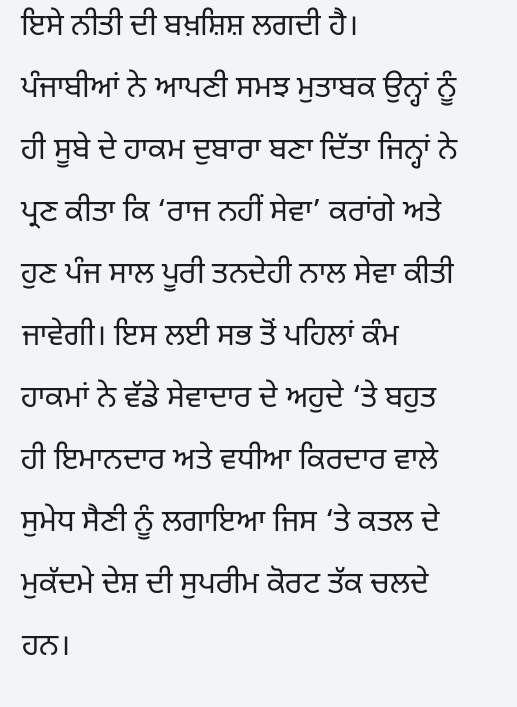ਇਸੇ ਨੀਤੀ ਦੀ ਬਖ਼ਸ਼ਿਸ਼ ਲਗਦੀ ਹੈ।
ਪੰਜਾਬੀਆਂ ਨੇ ਆਪਣੀ ਸਮਝ ਮੁਤਾਬਕ ਉਨ੍ਹਾਂ ਨੂੰ ਹੀ ਸੂਬੇ ਦੇ ਹਾਕਮ ਦੁਬਾਰਾ ਬਣਾ ਦਿੱਤਾ ਜਿਨ੍ਹਾਂ ਨੇ ਪ੍ਰਣ ਕੀਤਾ ਕਿ ‘ਰਾਜ ਨਹੀਂ ਸੇਵਾ’ ਕਰਾਂਗੇ ਅਤੇ ਹੁਣ ਪੰਜ ਸਾਲ ਪੂਰੀ ਤਨਦੇਹੀ ਨਾਲ ਸੇਵਾ ਕੀਤੀ ਜਾਵੇਗੀ। ਇਸ ਲਈ ਸਭ ਤੋਂ ਪਹਿਲਾਂ ਕੰਮ ਹਾਕਮਾਂ ਨੇ ਵੱਡੇ ਸੇਵਾਦਾਰ ਦੇ ਅਹੁਦੇ ‘ਤੇ ਬਹੁਤ ਹੀ ਇਮਾਨਦਾਰ ਅਤੇ ਵਧੀਆ ਕਿਰਦਾਰ ਵਾਲੇ ਸੁਮੇਧ ਸੈਣੀ ਨੂੰ ਲਗਾਇਆ ਜਿਸ ‘ਤੇ ਕਤਲ ਦੇ ਮੁਕੱਦਮੇ ਦੇਸ਼ ਦੀ ਸੁਪਰੀਮ ਕੋਰਟ ਤੱਕ ਚਲਦੇ ਹਨ।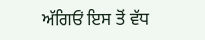ਅੱਗਿਓਂ ਇਸ ਤੋਂ ਵੱਧ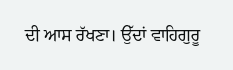ਦੀ ਆਸ ਰੱਖਣਾ। ਉੱਦਾਂ ਵਾਹਿਗੁਰੂ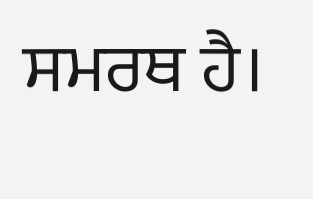ਸਮਰਥ ਹੈ।